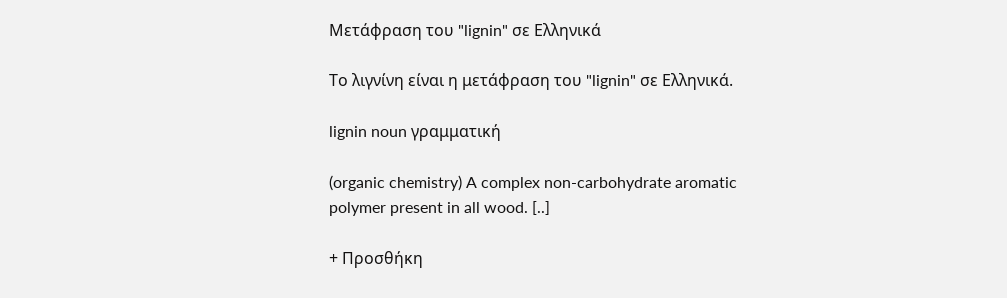Μετάφραση του "lignin" σε Ελληνικά

Το λιγνίνη είναι η μετάφραση του "lignin" σε Ελληνικά.

lignin noun γραμματική

(organic chemistry) A complex non-carbohydrate aromatic polymer present in all wood. [..]

+ Προσθήκη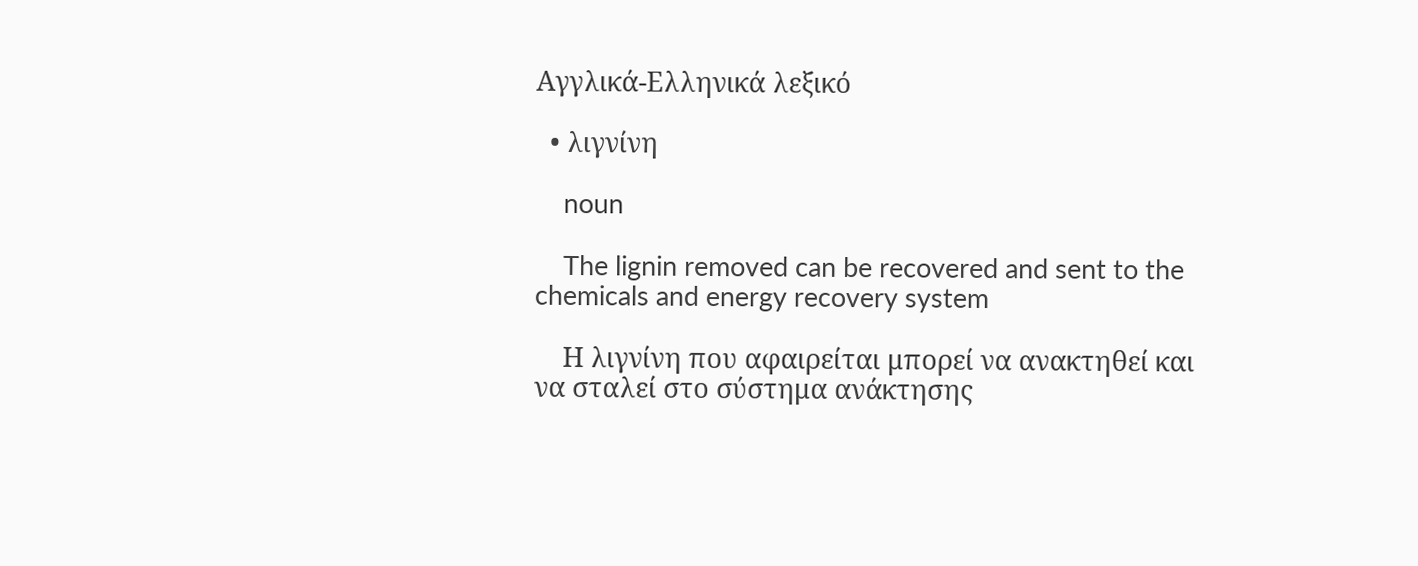Αγγλικά-Ελληνικά λεξικό

  • λιγνίνη

    noun

    The lignin removed can be recovered and sent to the chemicals and energy recovery system

    Η λιγνίνη που αφαιρείται μπορεί να ανακτηθεί και να σταλεί στο σύστημα ανάκτησης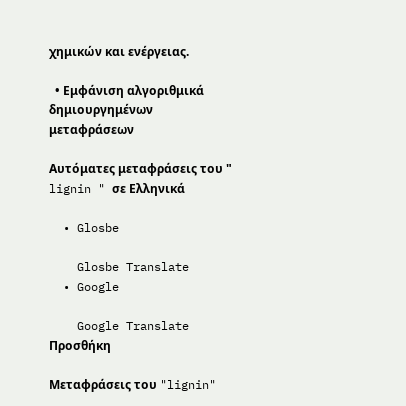χημικών και ενέργειας.

  • Εμφάνιση αλγοριθμικά δημιουργημένων μεταφράσεων

Αυτόματες μεταφράσεις του " lignin " σε Ελληνικά

  • Glosbe

    Glosbe Translate
  • Google

    Google Translate
Προσθήκη

Μεταφράσεις του "lignin"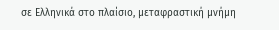σε Ελληνικά στο πλαίσιο, μεταφραστική μνήμη